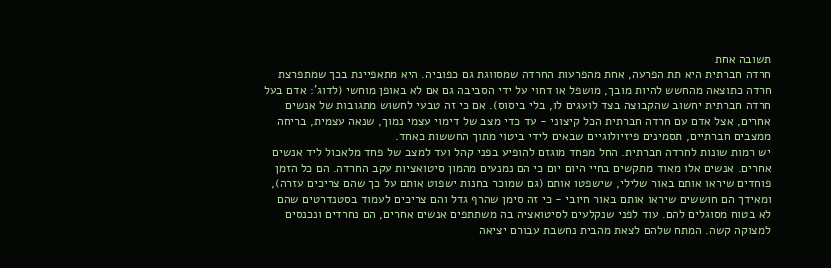תשובה אחת
חרדה חברתית היא תת הפרעה, אחת מהפרעות החרדה שמסווגת גם כפוביה. היא מתאפיינת בכך שמתפרצת חרדה כתוצאה מהחשש להיות מובך, מושפל או דחוי על ידי הסביבה גם אם לא באופן מוחשי (לדוג': אדם בעל חרדה חברתית יחשוב שהקבוצה בצד לועגים לו, בלי ביסוס). אם כי זה טבעי לחשוש מתגובות של אנשים אחרים, אצל אדם עם חרדה חברתית הכל קיצוני - עד כדי מצב של דימוי עצמי נמוך, שנאה עצמית, בריחה ממצבים חברתיים, תסמינים פיזיולוגיים שבאים לידי ביטוי מתוך החששות כאחד.
יש רמות שונות לחרדה חברתית. החל מפחד מוגזם להופיע בפני קהל ועד למצב של פחד מלאכול ליד אנשים אחרים. אנשים אלו מאוד מתקשים בחיי היום יום כי הם נמנעים מהמון סיטואציות עקב החרדה. הם כל הזמן פוחדים שיראו אותם באור שלילי, שישפטו אותם (גם שמוכר בחנות ישפוט אותם על כך שהם צריכים עזרה), ומאידך הם חוששים שיראו אותם באור חיובי - כי זה סימן שהרף גדל והם צריכים לעמוד בסטנדרטים שהם לא בטוח מסוגלים להם. עוד לפני שנקלעים לסיטואציה בה משתתפים אנשים אחרים, הם נחרדים ונכנסים למצוקה קשה. המתח שלהם לצאת מהבית נחשבת עבורם יציאה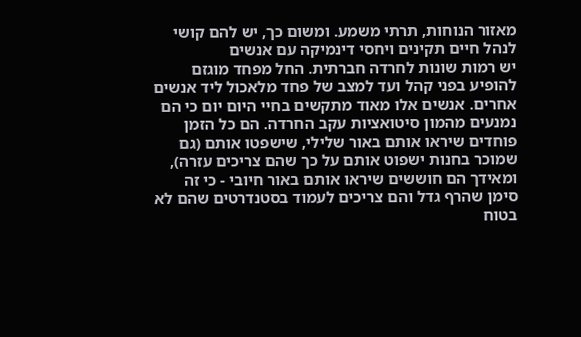מאזור הנוחות, תרתי משמע. ומשום כך, יש להם קושי לנהל חיים תקינים ויחסי דינמיקה עם אנשים
יש רמות שונות לחרדה חברתית. החל מפחד מוגזם להופיע בפני קהל ועד למצב של פחד מלאכול ליד אנשים אחרים. אנשים אלו מאוד מתקשים בחיי היום יום כי הם נמנעים מהמון סיטואציות עקב החרדה. הם כל הזמן פוחדים שיראו אותם באור שלילי, שישפטו אותם (גם שמוכר בחנות ישפוט אותם על כך שהם צריכים עזרה), ומאידך הם חוששים שיראו אותם באור חיובי - כי זה סימן שהרף גדל והם צריכים לעמוד בסטנדרטים שהם לא בטוח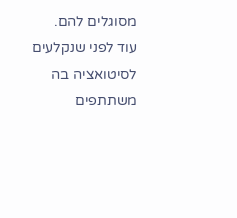מסוגלים להם. עוד לפני שנקלעים לסיטואציה בה משתתפים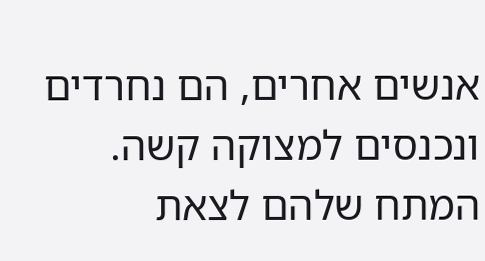אנשים אחרים, הם נחרדים ונכנסים למצוקה קשה. המתח שלהם לצאת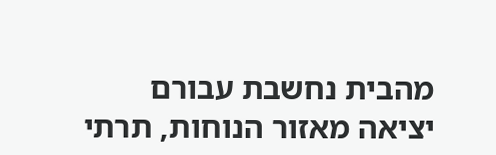מהבית נחשבת עבורם יציאה מאזור הנוחות, תרתי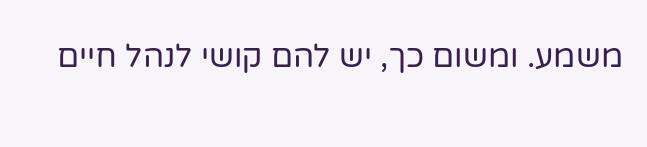משמע. ומשום כך, יש להם קושי לנהל חיים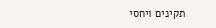תקינים ויחסי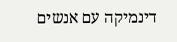דינמיקה עם אנשים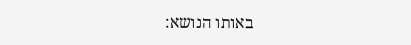באותו הנושא: